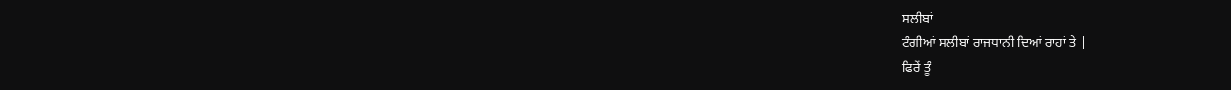ਸਲੀਬਾਂ
ਟੰਗੀਆਂ ਸਲੀਬਾਂ ਰਾਜਧਾਨੀ ਦਿਆਂ ਰਾਹਾਂ ਤੇ |
ਫਿਰੇਂ ਤੂੰ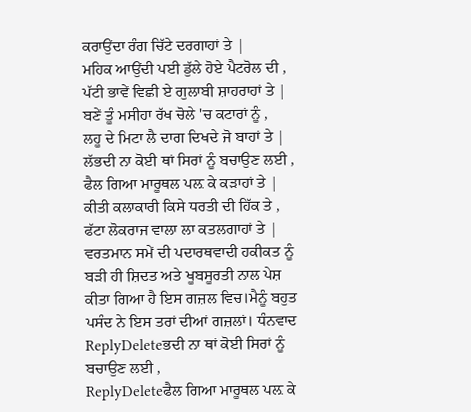ਕਰਾਉਂਦਾ ਰੰਗ ਚਿੱਟੇ ਦਰਗਾਹਾਂ ਤੇ |
ਮਹਿਕ ਆਉਂਦੀ ਪਈ ਡੁੱਲੇ ਹੋਏ ਪੈਟਰੋਲ ਦੀ ,
ਪੱਟੀ ਭਾਵੇਂ ਵਿਛੀ ਏ ਗੁਲਾਬੀ ਸ਼ਾਹਰਾਹਾਂ ਤੇ |
ਬਣੇਂ ਤੂੰ ਮਸੀਹਾ ਰੱਖ ਚੋਲੇ 'ਚ ਕਟਾਰਾਂ ਨੂੰ ,
ਲਹੂ ਦੇ ਮਿਟਾ ਲੈ ਦਾਗ ਦਿਖਦੇ ਜੋ ਬਾਹਾਂ ਤੇ |
ਲੱਭਦੀ ਨਾ ਕੋਈ ਥਾਂ ਸਿਰਾਂ ਨੂੰ ਬਚਾਉਣ ਲਈ ,
ਫੈਲ ਗਿਆ ਮਾਰੂਥਲ ਪਲ਼ ਕੇ ਕੜਾਹਾਂ ਤੇ |
ਕੀਤੀ ਕਲਾਕਾਰੀ ਕਿਸੇ ਧਰਤੀ ਦੀ ਹਿੱਕ ਤੇ ,
ਫੱਟਾ ਲੋਕਰਾਜ ਵਾਲਾ ਲਾ ਕਤਲਗਾਹਾਂ ਤੇ |
ਵਰਤਮਾਨ ਸਮੇਂ ਦੀ ਪਦਾਰਥਵਾਦੀ ਹਕੀਕਤ ਨੂੰ ਬੜੀ ਹੀ ਸ਼ਿਦਤ ਅਤੇ ਖੂਬਸੂਰਤੀ ਨਾਲ ਪੇਸ਼ ਕੀਤਾ ਗਿਆ ਹੈ ਇਸ ਗਜ਼ਲ ਵਿਚ।ਮੈਨੂੰ ਬਹੁਤ ਪਸੰਦ ਨੇ ਇਸ ਤਰਾਂ ਦੀਆਂ ਗਜ਼ਲਾਂ। ਧੰਨਵਾਦ
ReplyDeleteਭਦੀ ਨਾ ਥਾਂ ਕੋਈ ਸਿਰਾਂ ਨੂੰ ਬਚਾਉਣ ਲਈ ,
ReplyDeleteਫੈਲ ਗਿਆ ਮਾਰੂਥਲ ਪਲ਼ ਕੇ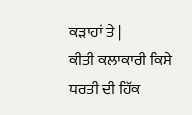ਕੜਾਹਾਂ ਤੇ |
ਕੀਤੀ ਕਲਾਕਾਰੀ ਕਿਸੇ ਧਰਤੀ ਦੀ ਹਿੱਕ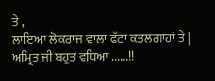ਤੇ ,
ਲਾਇਆ ਲੋਕਰਾਜ ਵਾਲਾ ਫੱਟਾ ਕਤਲਗਾਹਾਂ ਤੇ |
ਅਮ੍ਰਿਤ ਜੀ ਬਹੁਤ ਵਧਿਆ ......!!